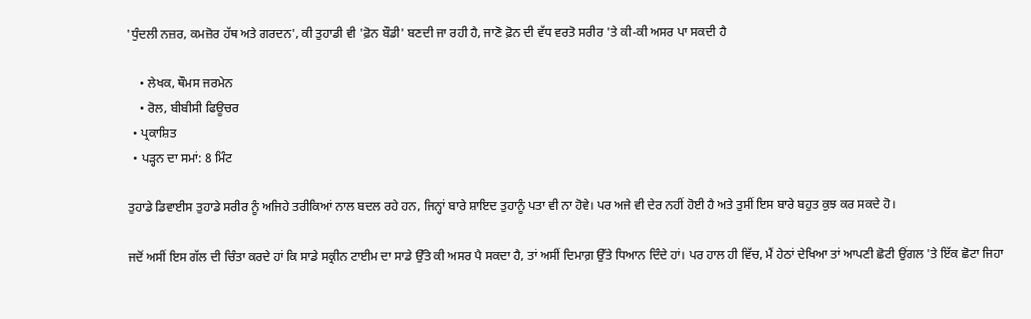'ਧੁੰਦਲੀ ਨਜ਼ਰ, ਕਮਜ਼ੋਰ ਹੱਥ ਅਤੇ ਗਰਦਨ', ਕੀ ਤੁਹਾਡੀ ਵੀ 'ਫ਼ੋਨ ਬੌਡੀ' ਬਣਦੀ ਜਾ ਰਹੀ ਹੈ, ਜਾਣੋ ਫ਼ੋਨ ਦੀ ਵੱਧ ਵਰਤੋ ਸਰੀਰ 'ਤੇ ਕੀ-ਕੀ ਅਸਰ ਪਾ ਸਕਦੀ ਹੈ

    • ਲੇਖਕ, ਥੌਮਸ ਜਰਮੇਨ
    • ਰੋਲ, ਬੀਬੀਸੀ ਫਿਊਚਰ
  • ਪ੍ਰਕਾਸ਼ਿਤ
  • ਪੜ੍ਹਨ ਦਾ ਸਮਾਂ: 8 ਮਿੰਟ

ਤੁਹਾਡੇ ਡਿਵਾਈਸ ਤੁਹਾਡੇ ਸਰੀਰ ਨੂੰ ਅਜਿਹੇ ਤਰੀਕਿਆਂ ਨਾਲ ਬਦਲ ਰਹੇ ਹਨ, ਜਿਨ੍ਹਾਂ ਬਾਰੇ ਸ਼ਾਇਦ ਤੁਹਾਨੂੰ ਪਤਾ ਵੀ ਨਾ ਹੋਵੇ। ਪਰ ਅਜੇ ਵੀ ਦੇਰ ਨਹੀਂ ਹੋਈ ਹੈ ਅਤੇ ਤੁਸੀਂ ਇਸ ਬਾਰੇ ਬਹੁਤ ਕੁਝ ਕਰ ਸਕਦੇ ਹੋ।

ਜਦੋਂ ਅਸੀਂ ਇਸ ਗੱਲ ਦੀ ਚਿੰਤਾ ਕਰਦੇ ਹਾਂ ਕਿ ਸਾਡੇ ਸਕ੍ਰੀਨ ਟਾਈਮ ਦਾ ਸਾਡੇ ਉੱਤੇ ਕੀ ਅਸਰ ਪੈ ਸਕਦਾ ਹੈ, ਤਾਂ ਅਸੀਂ ਦਿਮਾਗ਼ ਉੱਤੇ ਧਿਆਨ ਦਿੰਦੇ ਹਾਂ। ਪਰ ਹਾਲ ਹੀ ਵਿੱਚ, ਮੈਂ ਹੇਠਾਂ ਦੇਖਿਆ ਤਾਂ ਆਪਣੀ ਛੋਟੀ ਉਂਗਲ 'ਤੇ ਇੱਕ ਛੋਟਾ ਜਿਹਾ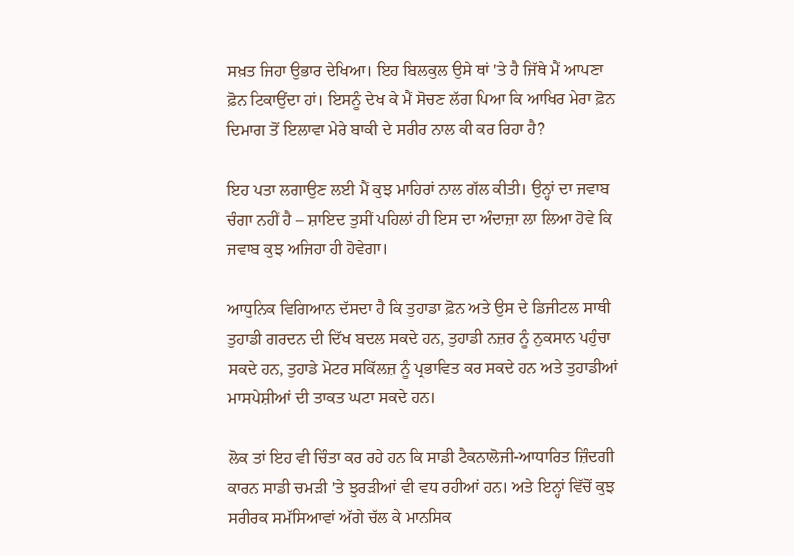ਸਖ਼ਤ ਜਿਹਾ ਉਭਾਰ ਦੇਖਿਆ। ਇਹ ਬਿਲਕੁਲ ਉਸੇ ਥਾਂ 'ਤੇ ਹੈ ਜਿੱਥੇ ਮੈਂ ਆਪਣਾ ਫ਼ੋਨ ਟਿਕਾਉਂਦਾ ਹਾਂ। ਇਸਨੂੰ ਦੇਖ ਕੇ ਮੈਂ ਸੋਚਣ ਲੱਗ ਪਿਆ ਕਿ ਆਖਿਰ ਮੇਰਾ ਫ਼ੋਨ ਦਿਮਾਗ ਤੋਂ ਇਲਾਵਾ ਮੇਰੇ ਬਾਕੀ ਦੇ ਸਰੀਰ ਨਾਲ ਕੀ ਕਰ ਰਿਹਾ ਹੈ?

ਇਹ ਪਤਾ ਲਗਾਉਣ ਲਈ ਮੈਂ ਕੁਝ ਮਾਹਿਰਾਂ ਨਾਲ ਗੱਲ ਕੀਤੀ। ਉਨ੍ਹਾਂ ਦਾ ਜਵਾਬ ਚੰਗਾ ਨਹੀਂ ਹੈ – ਸ਼ਾਇਦ ਤੁਸੀਂ ਪਹਿਲਾਂ ਹੀ ਇਸ ਦਾ ਅੰਦਾਜ਼ਾ ਲਾ ਲਿਆ ਹੋਵੇ ਕਿ ਜਵਾਬ ਕੁਝ ਅਜਿਹਾ ਹੀ ਹੋਵੇਗਾ।

ਆਧੁਨਿਕ ਵਿਗਿਆਨ ਦੱਸਦਾ ਹੈ ਕਿ ਤੁਹਾਡਾ ਫ਼ੋਨ ਅਤੇ ਉਸ ਦੇ ਡਿਜੀਟਲ ਸਾਥੀ ਤੁਹਾਡੀ ਗਰਦਨ ਦੀ ਦਿੱਖ ਬਦਲ ਸਕਦੇ ਹਨ, ਤੁਹਾਡੀ ਨਜ਼ਰ ਨੂੰ ਨੁਕਸਾਨ ਪਹੁੰਚਾ ਸਕਦੇ ਹਨ, ਤੁਹਾਡੇ ਮੋਟਰ ਸਕਿੱਲਜ਼ ਨੂੰ ਪ੍ਰਭਾਵਿਤ ਕਰ ਸਕਦੇ ਹਨ ਅਤੇ ਤੁਹਾਡੀਆਂ ਮਾਸਪੇਸ਼ੀਆਂ ਦੀ ਤਾਕਤ ਘਟਾ ਸਕਦੇ ਹਨ।

ਲੋਕ ਤਾਂ ਇਹ ਵੀ ਚਿੰਤਾ ਕਰ ਰਹੇ ਹਨ ਕਿ ਸਾਡੀ ਟੈਕਨਾਲੋਜੀ-ਆਧਾਰਿਤ ਜ਼ਿੰਦਗੀ ਕਾਰਨ ਸਾਡੀ ਚਮੜੀ 'ਤੇ ਝੁਰੜੀਆਂ ਵੀ ਵਧ ਰਹੀਆਂ ਹਨ। ਅਤੇ ਇਨ੍ਹਾਂ ਵਿੱਚੋਂ ਕੁਝ ਸਰੀਰਕ ਸਮੱਸਿਆਵਾਂ ਅੱਗੇ ਚੱਲ ਕੇ ਮਾਨਸਿਕ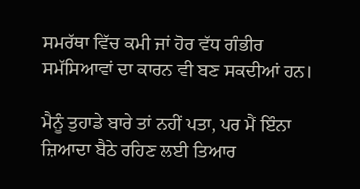ਸਮਰੱਥਾ ਵਿੱਚ ਕਮੀ ਜਾਂ ਹੋਰ ਵੱਧ ਗੰਭੀਰ ਸਮੱਸਿਆਵਾਂ ਦਾ ਕਾਰਨ ਵੀ ਬਣ ਸਕਦੀਆਂ ਹਨ।

ਮੈਨੂੰ ਤੁਹਾਡੇ ਬਾਰੇ ਤਾਂ ਨਹੀਂ ਪਤਾ, ਪਰ ਮੈਂ ਇੰਨਾ ਜ਼ਿਆਦਾ ਬੈਠੇ ਰਹਿਣ ਲਈ ਤਿਆਰ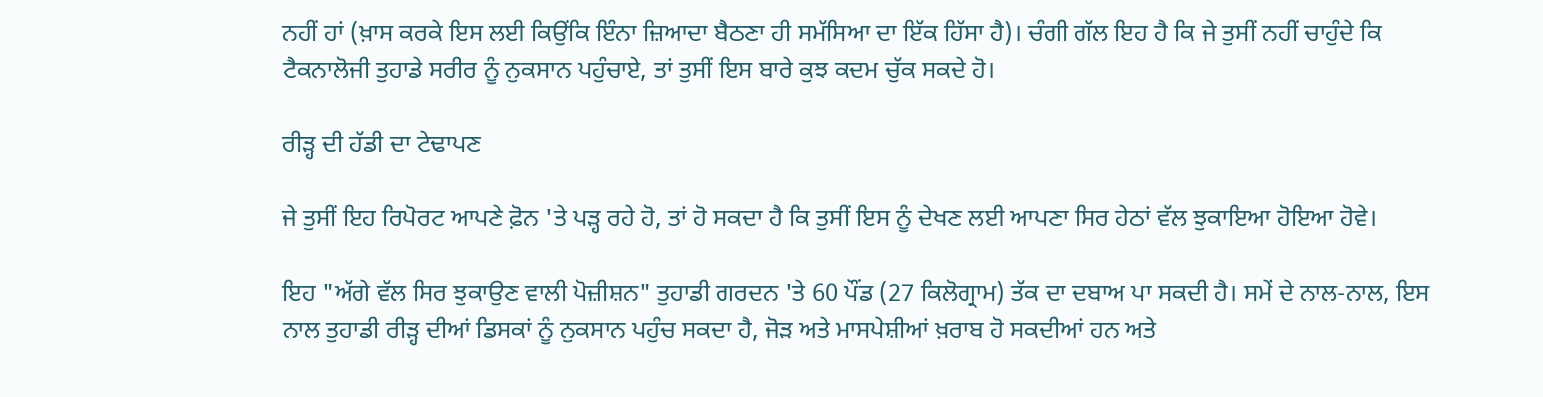ਨਹੀਂ ਹਾਂ (ਖ਼ਾਸ ਕਰਕੇ ਇਸ ਲਈ ਕਿਉਂਕਿ ਇੰਨਾ ਜ਼ਿਆਦਾ ਬੈਠਣਾ ਹੀ ਸਮੱਸਿਆ ਦਾ ਇੱਕ ਹਿੱਸਾ ਹੈ)। ਚੰਗੀ ਗੱਲ ਇਹ ਹੈ ਕਿ ਜੇ ਤੁਸੀਂ ਨਹੀਂ ਚਾਹੁੰਦੇ ਕਿ ਟੈਕਨਾਲੋਜੀ ਤੁਹਾਡੇ ਸਰੀਰ ਨੂੰ ਨੁਕਸਾਨ ਪਹੁੰਚਾਏ, ਤਾਂ ਤੁਸੀਂ ਇਸ ਬਾਰੇ ਕੁਝ ਕਦਮ ਚੁੱਕ ਸਕਦੇ ਹੋ।

ਰੀੜ੍ਹ ਦੀ ਹੱਡੀ ਦਾ ਟੇਢਾਪਣ

ਜੇ ਤੁਸੀਂ ਇਹ ਰਿਪੋਰਟ ਆਪਣੇ ਫ਼ੋਨ 'ਤੇ ਪੜ੍ਹ ਰਹੇ ਹੋ, ਤਾਂ ਹੋ ਸਕਦਾ ਹੈ ਕਿ ਤੁਸੀਂ ਇਸ ਨੂੰ ਦੇਖਣ ਲਈ ਆਪਣਾ ਸਿਰ ਹੇਠਾਂ ਵੱਲ ਝੁਕਾਇਆ ਹੋਇਆ ਹੋਵੇ।

ਇਹ "ਅੱਗੇ ਵੱਲ ਸਿਰ ਝੁਕਾਉਣ ਵਾਲੀ ਪੋਜ਼ੀਸ਼ਨ" ਤੁਹਾਡੀ ਗਰਦਨ 'ਤੇ 60 ਪੌਂਡ (27 ਕਿਲੋਗ੍ਰਾਮ) ਤੱਕ ਦਾ ਦਬਾਅ ਪਾ ਸਕਦੀ ਹੈ। ਸਮੇਂ ਦੇ ਨਾਲ-ਨਾਲ, ਇਸ ਨਾਲ ਤੁਹਾਡੀ ਰੀੜ੍ਹ ਦੀਆਂ ਡਿਸਕਾਂ ਨੂੰ ਨੁਕਸਾਨ ਪਹੁੰਚ ਸਕਦਾ ਹੈ, ਜੋੜ ਅਤੇ ਮਾਸਪੇਸ਼ੀਆਂ ਖ਼ਰਾਬ ਹੋ ਸਕਦੀਆਂ ਹਨ ਅਤੇ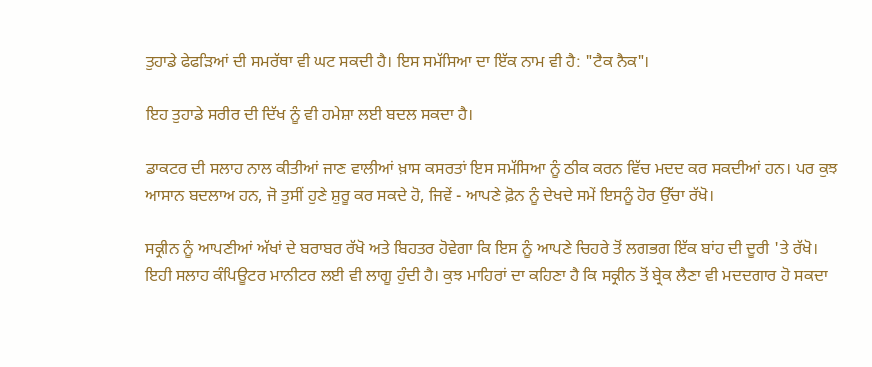ਤੁਹਾਡੇ ਫੇਫੜਿਆਂ ਦੀ ਸਮਰੱਥਾ ਵੀ ਘਟ ਸਕਦੀ ਹੈ। ਇਸ ਸਮੱਸਿਆ ਦਾ ਇੱਕ ਨਾਮ ਵੀ ਹੈ: "ਟੈਕ ਨੈਕ"।

ਇਹ ਤੁਹਾਡੇ ਸਰੀਰ ਦੀ ਦਿੱਖ ਨੂੰ ਵੀ ਹਮੇਸ਼ਾ ਲਈ ਬਦਲ ਸਕਦਾ ਹੈ।

ਡਾਕਟਰ ਦੀ ਸਲਾਹ ਨਾਲ ਕੀਤੀਆਂ ਜਾਣ ਵਾਲੀਆਂ ਖ਼ਾਸ ਕਸਰਤਾਂ ਇਸ ਸਮੱਸਿਆ ਨੂੰ ਠੀਕ ਕਰਨ ਵਿੱਚ ਮਦਦ ਕਰ ਸਕਦੀਆਂ ਹਨ। ਪਰ ਕੁਝ ਆਸਾਨ ਬਦਲਾਅ ਹਨ, ਜੋ ਤੁਸੀਂ ਹੁਣੇ ਸ਼ੁਰੂ ਕਰ ਸਕਦੇ ਹੋ, ਜਿਵੇਂ - ਆਪਣੇ ਫ਼ੋਨ ਨੂੰ ਦੇਖਦੇ ਸਮੇਂ ਇਸਨੂੰ ਹੋਰ ਉੱਚਾ ਰੱਖੋ।

ਸਕ੍ਰੀਨ ਨੂੰ ਆਪਣੀਆਂ ਅੱਖਾਂ ਦੇ ਬਰਾਬਰ ਰੱਖੋ ਅਤੇ ਬਿਹਤਰ ਹੋਵੇਗਾ ਕਿ ਇਸ ਨੂੰ ਆਪਣੇ ਚਿਹਰੇ ਤੋਂ ਲਗਭਗ ਇੱਕ ਬਾਂਹ ਦੀ ਦੂਰੀ 'ਤੇ ਰੱਖੋ। ਇਹੀ ਸਲਾਹ ਕੰਪਿਊਟਰ ਮਾਨੀਟਰ ਲਈ ਵੀ ਲਾਗੂ ਹੁੰਦੀ ਹੈ। ਕੁਝ ਮਾਹਿਰਾਂ ਦਾ ਕਹਿਣਾ ਹੈ ਕਿ ਸਕ੍ਰੀਨ ਤੋਂ ਬ੍ਰੇਕ ਲੈਣਾ ਵੀ ਮਦਦਗਾਰ ਹੋ ਸਕਦਾ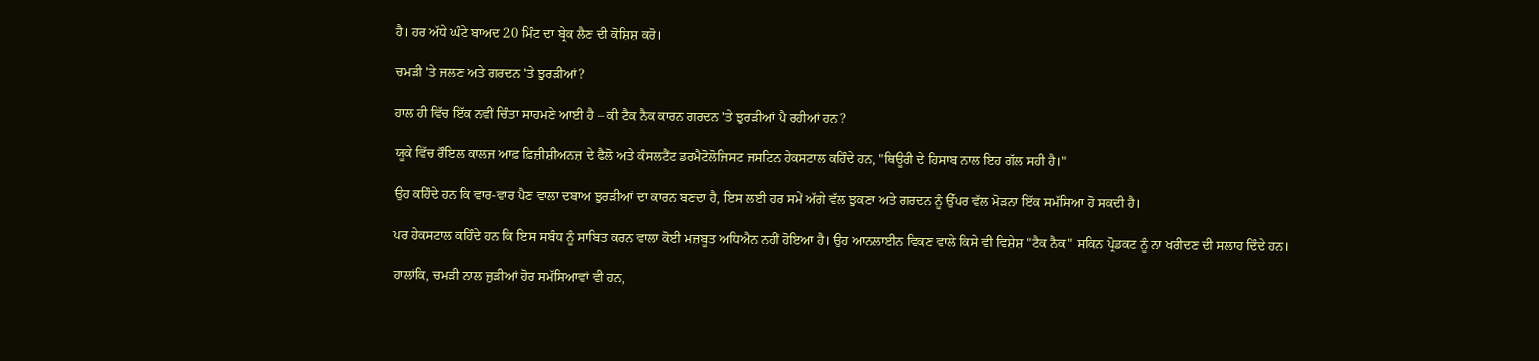ਹੈ। ਹਰ ਅੱਧੇ ਘੰਟੇ ਬਾਅਦ 20 ਮਿੰਟ ਦਾ ਬ੍ਰੇਕ ਲੈਣ ਦੀ ਕੋਸ਼ਿਸ਼ ਕਰੋ।

ਚਮੜੀ 'ਤੇ ਜਲਣ ਅਤੇ ਗਰਦਨ 'ਤੇ ਝੁਰੜੀਆਂ?

ਹਾਲ ਹੀ ਵਿੱਚ ਇੱਕ ਨਵੀਂ ਚਿੰਤਾ ਸਾਹਮਣੇ ਆਈ ਹੈ – ਕੀ ਟੈਕ ਨੈਕ ਕਾਰਨ ਗਰਦਨ 'ਤੇ ਝੁਰੜੀਆਂ ਪੈ ਰਹੀਆਂ ਹਨ?

ਯੂਕੇ ਵਿੱਚ ਰੌਇਲ ਕਾਲਜ ਆਫ਼ ਫ਼ਿਜ਼ੀਸ਼ੀਅਨਜ਼ ਦੇ ਫੈਲੋ ਅਤੇ ਕੰਸਲਟੈਂਟ ਡਰਮੈਟੋਲੋਜਿਸਟ ਜਸਟਿਨ ਹੇਕਸਟਾਲ ਕਹਿੰਦੇ ਹਨ, "ਥਿਊਰੀ ਦੇ ਹਿਸਾਬ ਨਾਲ ਇਹ ਗੱਲ ਸਹੀ ਹੈ।"

ਉਹ ਕਹਿੰਦੇ ਹਨ ਕਿ ਵਾਰ-ਵਾਰ ਪੈਣ ਵਾਲਾ ਦਬਾਅ ਝੁਰੜੀਆਂ ਦਾ ਕਾਰਨ ਬਣਦਾ ਹੈ, ਇਸ ਲਈ ਹਰ ਸਮੇਂ ਅੱਗੇ ਵੱਲ ਝੁਕਣਾ ਅਤੇ ਗਰਦਨ ਨੂੰ ਉੱਪਰ ਵੱਲ ਮੋੜਨਾ ਇੱਕ ਸਮੱਸਿਆ ਹੋ ਸਕਦੀ ਹੈ।

ਪਰ ਹੇਕਸਟਾਲ ਕਹਿੰਦੇ ਹਨ ਕਿ ਇਸ ਸਬੰਧ ਨੂੰ ਸਾਬਿਤ ਕਰਨ ਵਾਲਾ ਕੋਈ ਮਜ਼ਬੂਤ ਅਧਿਐਨ ਨਹੀਂ ਹੋਇਆ ਹੈ। ਉਹ ਆਨਲਾਈਨ ਵਿਕਣ ਵਾਲੇ ਕਿਸੇ ਵੀ ਵਿਸ਼ੇਸ਼ "ਟੈਕ ਨੈਕ" ਸਕਿਨ ਪ੍ਰੋਡਕਟ ਨੂੰ ਨਾ ਖਰੀਦਣ ਦੀ ਸਲਾਹ ਦਿੰਦੇ ਹਨ।

ਹਾਲਾਂਕਿ, ਚਮੜੀ ਨਾਲ ਜੁੜੀਆਂ ਹੋਰ ਸਮੱਸਿਆਵਾਂ ਵੀ ਹਨ,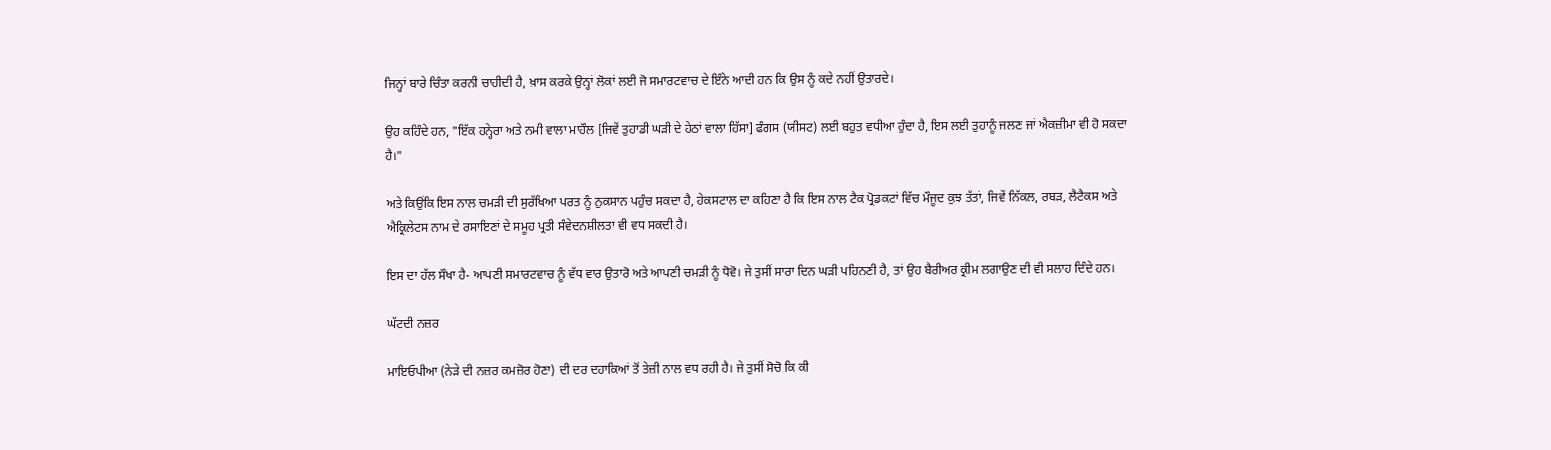ਜਿਨ੍ਹਾਂ ਬਾਰੇ ਚਿੰਤਾ ਕਰਨੀ ਚਾਹੀਦੀ ਹੈ, ਖ਼ਾਸ ਕਰਕੇ ਉਨ੍ਹਾਂ ਲੋਕਾਂ ਲਈ ਜੋ ਸਮਾਰਟਵਾਚ ਦੇ ਇੰਨੇ ਆਦੀ ਹਨ ਕਿ ਉਸ ਨੂੰ ਕਦੇ ਨਹੀਂ ਉਤਾਰਦੇ।

ਉਹ ਕਹਿੰਦੇ ਹਨ, "ਇੱਕ ਹਨ੍ਹੇਰਾ ਅਤੇ ਨਮੀ ਵਾਲਾ ਮਾਹੌਲ [ਜਿਵੇਂ ਤੁਹਾਡੀ ਘੜੀ ਦੇ ਹੇਠਾਂ ਵਾਲਾ ਹਿੱਸਾ] ਫੰਗਸ (ਯੀਸਟ) ਲਈ ਬਹੁਤ ਵਧੀਆ ਹੁੰਦਾ ਹੈ, ਇਸ ਲਈ ਤੁਹਾਨੂੰ ਜਲਣ ਜਾਂ ਐਕਜ਼ੀਮਾ ਵੀ ਹੋ ਸਕਦਾ ਹੈ।"

ਅਤੇ ਕਿਉਂਕਿ ਇਸ ਨਾਲ ਚਮੜੀ ਦੀ ਸੁਰੱਖਿਆ ਪਰਤ ਨੂੰ ਨੁਕਸਾਨ ਪਹੁੰਚ ਸਕਦਾ ਹੈ, ਹੇਕਸਟਾਲ ਦਾ ਕਹਿਣਾ ਹੈ ਕਿ ਇਸ ਨਾਲ ਟੈਕ ਪ੍ਰੋਡਕਟਾਂ ਵਿੱਚ ਮੌਜੂਦ ਕੁਝ ਤੱਤਾਂ, ਜਿਵੇਂ ਨਿੱਕਲ, ਰਬੜ, ਲੈਟੈਕਸ ਅਤੇ ਐਕ੍ਰਿਲੇਟਸ ਨਾਮ ਦੇ ਰਸਾਇਣਾਂ ਦੇ ਸਮੂਹ ਪ੍ਰਤੀ ਸੰਵੇਦਨਸ਼ੀਲਤਾ ਵੀ ਵਧ ਸਕਦੀ ਹੈ।

ਇਸ ਦਾ ਹੱਲ ਸੌਖਾ ਹੈ- ਆਪਣੀ ਸਮਾਰਟਵਾਚ ਨੂੰ ਵੱਧ ਵਾਰ ਉਤਾਰੋ ਅਤੇ ਆਪਣੀ ਚਮੜੀ ਨੂੰ ਧੋਵੋ। ਜੇ ਤੁਸੀਂ ਸਾਰਾ ਦਿਨ ਘੜੀ ਪਹਿਨਣੀ ਹੈ, ਤਾਂ ਉਹ ਬੈਰੀਅਰ ਕ੍ਰੀਮ ਲਗਾਉਣ ਦੀ ਵੀ ਸਲਾਹ ਦਿੰਦੇ ਹਨ।

ਘੱਟਦੀ ਨਜ਼ਰ

ਮਾਇਓਪੀਆ (ਨੇੜੇ ਦੀ ਨਜ਼ਰ ਕਮਜ਼ੋਰ ਹੋਣਾ) ਦੀ ਦਰ ਦਹਾਕਿਆਂ ਤੋਂ ਤੇਜ਼ੀ ਨਾਲ ਵਧ ਰਹੀ ਹੈ। ਜੇ ਤੁਸੀਂ ਸੋਚੋ ਕਿ ਕੀ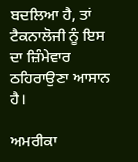ਬਦਲਿਆ ਹੈ, ਤਾਂ ਟੈਕਨਾਲੋਜੀ ਨੂੰ ਇਸ ਦਾ ਜ਼ਿੰਮੇਵਾਰ ਠਹਿਰਾਉਣਾ ਆਸਾਨ ਹੈ।

ਅਮਰੀਕਾ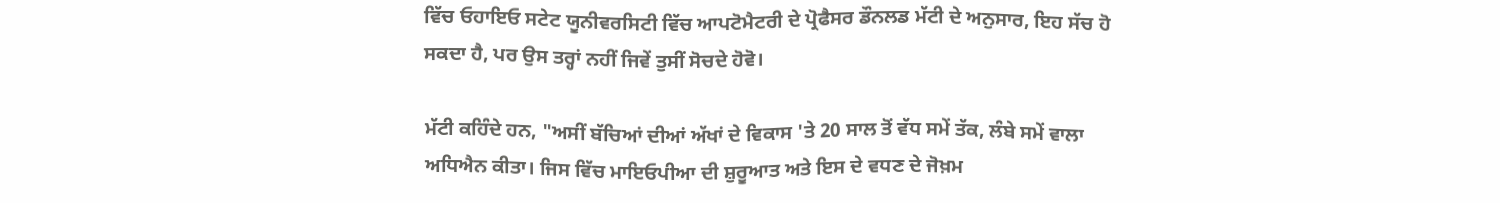ਵਿੱਚ ਓਹਾਇਓ ਸਟੇਟ ਯੂਨੀਵਰਸਿਟੀ ਵਿੱਚ ਆਪਟੋਮੈਟਰੀ ਦੇ ਪ੍ਰੋਫੈਸਰ ਡੌਨਲਡ ਮੱਟੀ ਦੇ ਅਨੁਸਾਰ, ਇਹ ਸੱਚ ਹੋ ਸਕਦਾ ਹੈ, ਪਰ ਉਸ ਤਰ੍ਹਾਂ ਨਹੀਂ ਜਿਵੇਂ ਤੁਸੀਂ ਸੋਚਦੇ ਹੋਵੋ।

ਮੱਟੀ ਕਹਿੰਦੇ ਹਨ, "ਅਸੀਂ ਬੱਚਿਆਂ ਦੀਆਂ ਅੱਖਾਂ ਦੇ ਵਿਕਾਸ 'ਤੇ 20 ਸਾਲ ਤੋਂ ਵੱਧ ਸਮੇਂ ਤੱਕ, ਲੰਬੇ ਸਮੇਂ ਵਾਲਾ ਅਧਿਐਨ ਕੀਤਾ। ਜਿਸ ਵਿੱਚ ਮਾਇਓਪੀਆ ਦੀ ਸ਼ੁਰੂਆਤ ਅਤੇ ਇਸ ਦੇ ਵਧਣ ਦੇ ਜੋਖ਼ਮ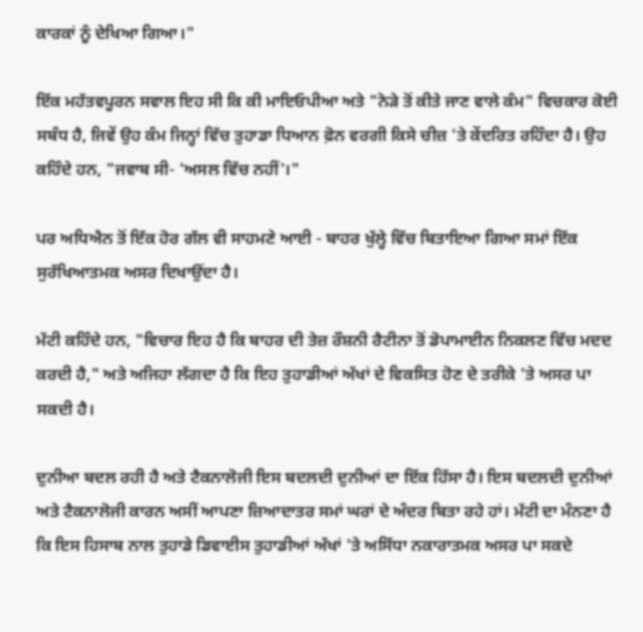ਕਾਰਕਾਂ ਨੂੰ ਦੇਖਿਆ ਗਿਆ।"

ਇੱਕ ਮਹੱਤਵਪੂਰਨ ਸਵਾਲ ਇਹ ਸੀ ਕਿ ਕੀ ਮਾਇਓਪੀਆ ਅਤੇ "ਨੇੜੇ ਤੋਂ ਕੀਤੇ ਜਾਣ ਵਾਲੇ ਕੰਮ" ਵਿਚਕਾਰ ਕੋਈ ਸਬੰਧ ਹੈ, ਜਿਵੇਂ ਉਹ ਕੰਮ ਜਿਨ੍ਹਾਂ ਵਿੱਚ ਤੁਹਾਡਾ ਧਿਆਨ ਫ਼ੋਨ ਵਰਗੀ ਕਿਸੇ ਚੀਜ਼ 'ਤੇ ਕੇਂਦਰਿਤ ਰਹਿੰਦਾ ਹੈ। ਉਹ ਕਹਿੰਦੇ ਹਨ, "ਜਵਾਬ ਸੀ- 'ਅਸਲ ਵਿੱਚ ਨਹੀਂ'।"

ਪਰ ਅਧਿਐਨ ਤੋਂ ਇੱਕ ਹੋਰ ਗੱਲ ਵੀ ਸਾਹਮਣੇ ਆਈ - ਬਾਹਰ ਖੁੱਲ੍ਹੇ ਵਿੱਚ ਬਿਤਾਇਆ ਗਿਆ ਸਮਾਂ ਇੱਕ ਸੁਰੱਖਿਆਤਮਕ ਅਸਰ ਦਿਖਾਉਂਦਾ ਹੈ।

ਮੱਟੀ ਕਹਿੰਦੇ ਹਨ, "ਵਿਚਾਰ ਇਹ ਹੈ ਕਿ ਬਾਹਰ ਦੀ ਤੇਜ਼ ਰੌਸ਼ਨੀ ਰੈਟੀਨਾ ਤੋਂ ਡੋਪਾਮਾਈਨ ਨਿਕਲਣ ਵਿੱਚ ਮਦਦ ਕਰਦੀ ਹੈ," ਅਤੇ ਅਜਿਹਾ ਲੱਗਦਾ ਹੈ ਕਿ ਇਹ ਤੁਹਾਡੀਆਂ ਅੱਖਾਂ ਦੇ ਵਿਕਸਿਤ ਹੋਣ ਦੇ ਤਰੀਕੇ 'ਤੇ ਅਸਰ ਪਾ ਸਕਦੀ ਹੈ।

ਦੁਨੀਆ ਬਦਲ ਰਹੀ ਹੈ ਅਤੇ ਟੈਕਨਾਲੋਜੀ ਇਸ ਬਦਲਦੀ ਦੁਨੀਆਂ ਦਾ ਇੱਕ ਹਿੱਸਾ ਹੈ। ਇਸ ਬਦਲਦੀ ਦੁਨੀਆਂ ਅਤੇ ਟੈਕਨਾਲੋਜੀ ਕਾਰਨ ਅਸੀਂ ਆਪਣਾ ਜ਼ਿਆਦਾਤਰ ਸਮਾਂ ਘਰਾਂ ਦੇ ਅੰਦਰ ਬਿਤਾ ਰਹੇ ਹਾਂ। ਮੱਟੀ ਦਾ ਮੰਨਣਾ ਹੈ ਕਿ ਇਸ ਹਿਸਾਬ ਨਾਲ ਤੁਹਾਡੇ ਡਿਵਾਈਸ ਤੁਹਾਡੀਆਂ ਅੱਖਾਂ 'ਤੇ ਅਸਿੱਧਾ ਨਕਾਰਾਤਮਕ ਅਸਰ ਪਾ ਸਕਦੇ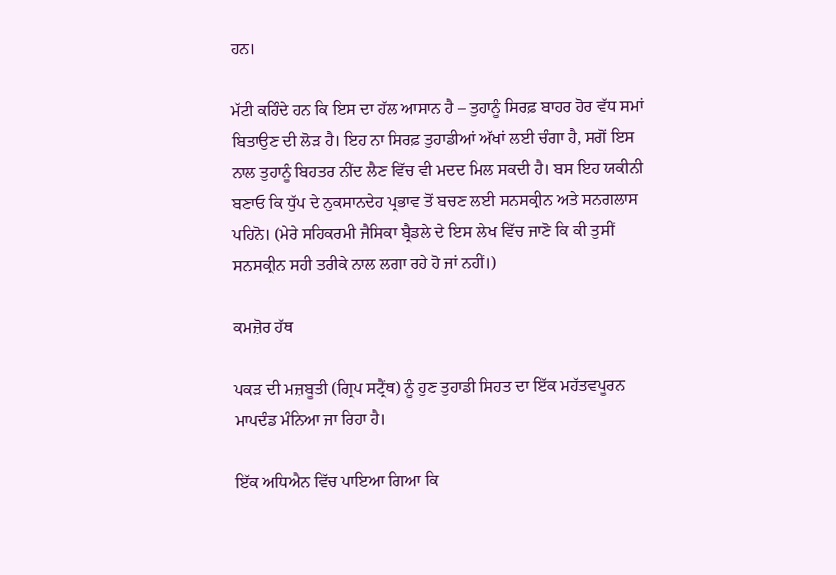ਹਨ।

ਮੱਟੀ ਕਹਿੰਦੇ ਹਨ ਕਿ ਇਸ ਦਾ ਹੱਲ ਆਸਾਨ ਹੈ – ਤੁਹਾਨੂੰ ਸਿਰਫ਼ ਬਾਹਰ ਹੋਰ ਵੱਧ ਸਮਾਂ ਬਿਤਾਉਣ ਦੀ ਲੋੜ ਹੈ। ਇਹ ਨਾ ਸਿਰਫ਼ ਤੁਹਾਡੀਆਂ ਅੱਖਾਂ ਲਈ ਚੰਗਾ ਹੈ, ਸਗੋਂ ਇਸ ਨਾਲ ਤੁਹਾਨੂੰ ਬਿਹਤਰ ਨੀਂਦ ਲੈਣ ਵਿੱਚ ਵੀ ਮਦਦ ਮਿਲ ਸਕਦੀ ਹੈ। ਬਸ ਇਹ ਯਕੀਨੀ ਬਣਾਓ ਕਿ ਧੁੱਪ ਦੇ ਨੁਕਸਾਨਦੇਹ ਪ੍ਰਭਾਵ ਤੋਂ ਬਚਣ ਲਈ ਸਨਸਕ੍ਰੀਨ ਅਤੇ ਸਨਗਲਾਸ ਪਹਿਨੋ। (ਮੇਰੇ ਸਹਿਕਰਮੀ ਜੈਸਿਕਾ ਬ੍ਰੈਡਲੇ ਦੇ ਇਸ ਲੇਖ ਵਿੱਚ ਜਾਣੋ ਕਿ ਕੀ ਤੁਸੀਂ ਸਨਸਕ੍ਰੀਨ ਸਹੀ ਤਰੀਕੇ ਨਾਲ ਲਗਾ ਰਹੇ ਹੋ ਜਾਂ ਨਹੀਂ।)

ਕਮਜ਼ੋਰ ਹੱਥ

ਪਕੜ ਦੀ ਮਜ਼ਬੂਤੀ (ਗ੍ਰਿਪ ਸਟ੍ਰੈਂਥ) ਨੂੰ ਹੁਣ ਤੁਹਾਡੀ ਸਿਹਤ ਦਾ ਇੱਕ ਮਹੱਤਵਪੂਰਨ ਮਾਪਦੰਡ ਮੰਨਿਆ ਜਾ ਰਿਹਾ ਹੈ।

ਇੱਕ ਅਧਿਐਨ ਵਿੱਚ ਪਾਇਆ ਗਿਆ ਕਿ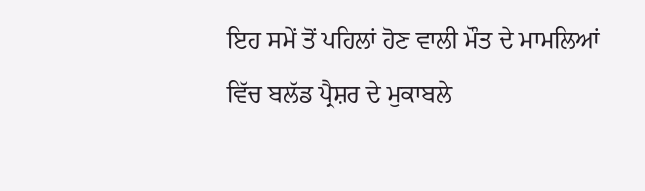ਇਹ ਸਮੇਂ ਤੋਂ ਪਹਿਲਾਂ ਹੋਣ ਵਾਲੀ ਮੌਤ ਦੇ ਮਾਮਲਿਆਂ ਵਿੱਚ ਬਲੱਡ ਪ੍ਰੈਸ਼ਰ ਦੇ ਮੁਕਾਬਲੇ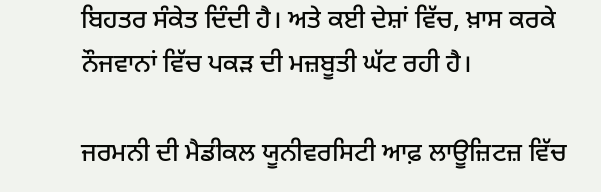ਬਿਹਤਰ ਸੰਕੇਤ ਦਿੰਦੀ ਹੈ। ਅਤੇ ਕਈ ਦੇਸ਼ਾਂ ਵਿੱਚ, ਖ਼ਾਸ ਕਰਕੇ ਨੌਜਵਾਨਾਂ ਵਿੱਚ ਪਕੜ ਦੀ ਮਜ਼ਬੂਤੀ ਘੱਟ ਰਹੀ ਹੈ।

ਜਰਮਨੀ ਦੀ ਮੈਡੀਕਲ ਯੂਨੀਵਰਸਿਟੀ ਆਫ਼ ਲਾਊਜ਼ਿਟਜ਼ ਵਿੱਚ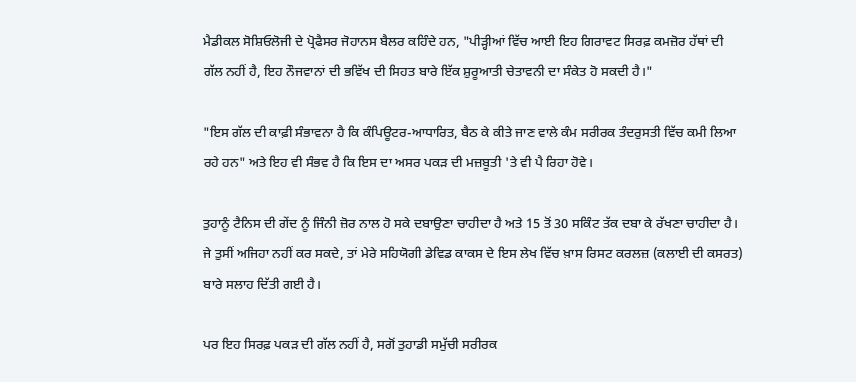ਮੈਡੀਕਲ ਸੋਸ਼ਿਓਲੋਜੀ ਦੇ ਪ੍ਰੋਫੈਸਰ ਜੋਹਾਨਸ ਬੈਲਰ ਕਹਿੰਦੇ ਹਨ, "ਪੀੜ੍ਹੀਆਂ ਵਿੱਚ ਆਈ ਇਹ ਗਿਰਾਵਟ ਸਿਰਫ਼ ਕਮਜ਼ੋਰ ਹੱਥਾਂ ਦੀ ਗੱਲ ਨਹੀਂ ਹੈ, ਇਹ ਨੌਜਵਾਨਾਂ ਦੀ ਭਵਿੱਖ ਦੀ ਸਿਹਤ ਬਾਰੇ ਇੱਕ ਸ਼ੁਰੂਆਤੀ ਚੇਤਾਵਨੀ ਦਾ ਸੰਕੇਤ ਹੋ ਸਕਦੀ ਹੈ।"

"ਇਸ ਗੱਲ ਦੀ ਕਾਫ਼ੀ ਸੰਭਾਵਨਾ ਹੈ ਕਿ ਕੰਪਿਊਟਰ-ਆਧਾਰਿਤ, ਬੈਠ ਕੇ ਕੀਤੇ ਜਾਣ ਵਾਲੇ ਕੰਮ ਸਰੀਰਕ ਤੰਦਰੁਸਤੀ ਵਿੱਚ ਕਮੀ ਲਿਆ ਰਹੇ ਹਨ" ਅਤੇ ਇਹ ਵੀ ਸੰਭਵ ਹੈ ਕਿ ਇਸ ਦਾ ਅਸਰ ਪਕੜ ਦੀ ਮਜ਼ਬੂਤੀ 'ਤੇ ਵੀ ਪੈ ਰਿਹਾ ਹੋਵੇ।

ਤੁਹਾਨੂੰ ਟੈਨਿਸ ਦੀ ਗੇਂਦ ਨੂੰ ਜਿੰਨੀ ਜ਼ੋਰ ਨਾਲ ਹੋ ਸਕੇ ਦਬਾਉਣਾ ਚਾਹੀਦਾ ਹੈ ਅਤੇ 15 ਤੋਂ 30 ਸਕਿੰਟ ਤੱਕ ਦਬਾ ਕੇ ਰੱਖਣਾ ਚਾਹੀਦਾ ਹੈ। ਜੇ ਤੁਸੀਂ ਅਜਿਹਾ ਨਹੀਂ ਕਰ ਸਕਦੇ, ਤਾਂ ਮੇਰੇ ਸਹਿਯੋਗੀ ਡੇਵਿਡ ਕਾਕਸ ਦੇ ਇਸ ਲੇਖ ਵਿੱਚ ਖ਼ਾਸ ਰਿਸਟ ਕਰਲਜ਼ (ਕਲਾਈ ਦੀ ਕਸਰਤ) ਬਾਰੇ ਸਲਾਹ ਦਿੱਤੀ ਗਈ ਹੈ।

ਪਰ ਇਹ ਸਿਰਫ਼ ਪਕੜ ਦੀ ਗੱਲ ਨਹੀਂ ਹੈ, ਸਗੋਂ ਤੁਹਾਡੀ ਸਮੁੱਚੀ ਸਰੀਰਕ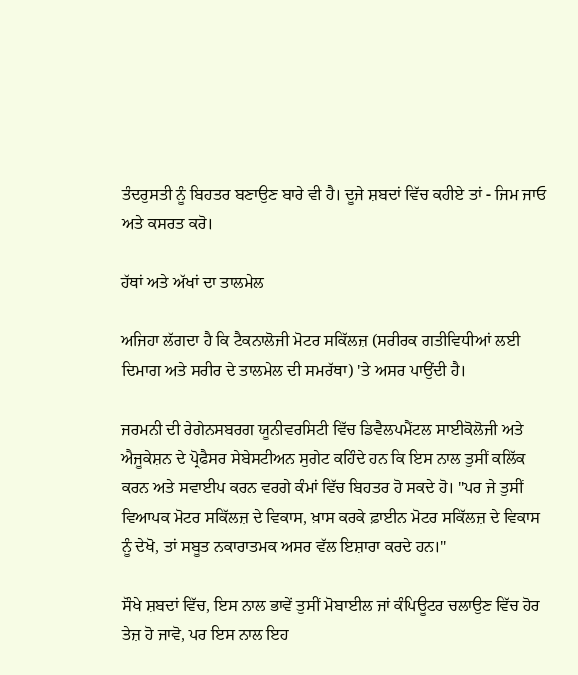ਤੰਦਰੁਸਤੀ ਨੂੰ ਬਿਹਤਰ ਬਣਾਉਣ ਬਾਰੇ ਵੀ ਹੈ। ਦੂਜੇ ਸ਼ਬਦਾਂ ਵਿੱਚ ਕਹੀਏ ਤਾਂ - ਜਿਮ ਜਾਓ ਅਤੇ ਕਸਰਤ ਕਰੋ।

ਹੱਥਾਂ ਅਤੇ ਅੱਖਾਂ ਦਾ ਤਾਲਮੇਲ

ਅਜਿਹਾ ਲੱਗਦਾ ਹੈ ਕਿ ਟੈਕਨਾਲੋਜੀ ਮੋਟਰ ਸਕਿੱਲਜ਼ (ਸਰੀਰਕ ਗਤੀਵਿਧੀਆਂ ਲਈ ਦਿਮਾਗ ਅਤੇ ਸਰੀਰ ਦੇ ਤਾਲਮੇਲ ਦੀ ਸਮਰੱਥਾ) 'ਤੇ ਅਸਰ ਪਾਉਂਦੀ ਹੈ।

ਜਰਮਨੀ ਦੀ ਰੇਗੇਨਸਬਰਗ ਯੂਨੀਵਰਸਿਟੀ ਵਿੱਚ ਡਿਵੈਲਪਮੈਂਟਲ ਸਾਈਕੋਲੋਜੀ ਅਤੇ ਐਜੂਕੇਸ਼ਨ ਦੇ ਪ੍ਰੋਫੈਸਰ ਸੇਬੇਸਟੀਅਨ ਸੁਗੇਟ ਕਹਿੰਦੇ ਹਨ ਕਿ ਇਸ ਨਾਲ ਤੁਸੀਂ ਕਲਿੱਕ ਕਰਨ ਅਤੇ ਸਵਾਈਪ ਕਰਨ ਵਰਗੇ ਕੰਮਾਂ ਵਿੱਚ ਬਿਹਤਰ ਹੋ ਸਕਦੇ ਹੋ। "ਪਰ ਜੇ ਤੁਸੀਂ ਵਿਆਪਕ ਮੋਟਰ ਸਕਿੱਲਜ਼ ਦੇ ਵਿਕਾਸ, ਖ਼ਾਸ ਕਰਕੇ ਫ਼ਾਈਨ ਮੋਟਰ ਸਕਿੱਲਜ਼ ਦੇ ਵਿਕਾਸ ਨੂੰ ਦੇਖੋ, ਤਾਂ ਸਬੂਤ ਨਕਾਰਾਤਮਕ ਅਸਰ ਵੱਲ ਇਸ਼ਾਰਾ ਕਰਦੇ ਹਨ।"

ਸੌਖੇ ਸ਼ਬਦਾਂ ਵਿੱਚ, ਇਸ ਨਾਲ ਭਾਵੇਂ ਤੁਸੀਂ ਮੋਬਾਈਲ ਜਾਂ ਕੰਪਿਊਟਰ ਚਲਾਉਣ ਵਿੱਚ ਹੋਰ ਤੇਜ਼ ਹੋ ਜਾਵੋ, ਪਰ ਇਸ ਨਾਲ ਇਹ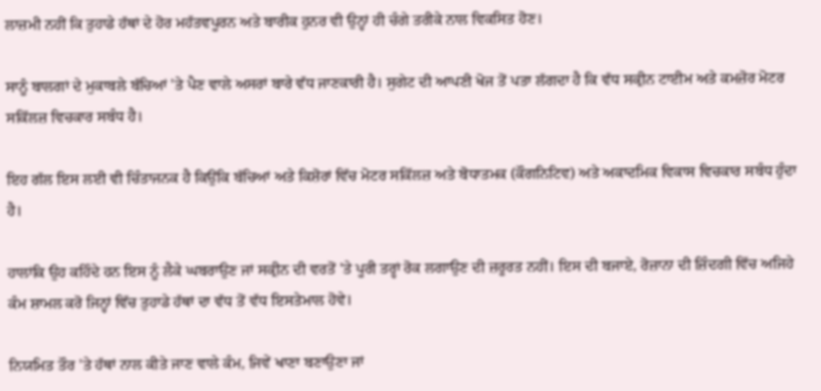ਲਾਜ਼ਮੀ ਨਹੀਂ ਕਿ ਤੁਹਾਡੇ ਹੱਥਾਂ ਦੇ ਹੋਰ ਮਹੱਤਵਪੂਰਨ ਅਤੇ ਬਾਰੀਕ ਹੁਨਰ ਵੀ ਉਨ੍ਹਾਂ ਹੀ ਚੰਗੇ ਤਰੀਕੇ ਨਾਲ ਵਿਕਸਿਤ ਹੋਣ।

ਸਾਨੂੰ ਬਾਲਗਾਂ ਦੇ ਮੁਕਾਬਲੇ ਬੱਚਿਆਂ 'ਤੇ ਪੈਣ ਵਾਲੇ ਅਸਰਾਂ ਬਾਰੇ ਵੱਧ ਜਾਣਕਾਰੀ ਹੈ। ਸੁਗੇਟ ਦੀ ਆਪਣੀ ਖੋਜ ਤੋਂ ਪਤਾ ਲੱਗਦਾ ਹੈ ਕਿ ਵੱਧ ਸਕ੍ਰੀਨ ਟਾਈਮ ਅਤੇ ਕਮਜ਼ੋਰ ਮੋਟਰ ਸਕਿੱਲਜ਼ ਵਿਚਕਾਰ ਸਬੰਧ ਹੈ।

ਇਹ ਗੱਲ ਇਸ ਲਈ ਵੀ ਚਿੰਤਾਜਨਕ ਹੈ ਕਿਉਂਕਿ ਬੱਚਿਆਂ ਅਤੇ ਕਿਸ਼ੋਰਾਂ ਵਿੱਚ ਮੋਟਰ ਸਕਿੱਲਜ਼ ਅਤੇ ਬੋਧਾਤਮਕ (ਕੌਗਨਿਟਿਵ) ਅਤੇ ਅਕਾਦਮਿਕ ਵਿਕਾਸ ਵਿਚਕਾਰ ਸਬੰਧ ਹੁੰਦਾ ਹੈ।

ਹਾਲਾਂਕਿ ਉਹ ਕਹਿੰਦੇ ਹਨ ਇਸ ਨੂੰ ਲੈਕੇ ਘਬਰਾਉਣ ਜਾਂ ਸਕ੍ਰੀਨ ਦੀ ਵਰਤੋਂ 'ਤੇ ਪੂਰੀ ਤਰ੍ਹਾਂ ਰੋਕ ਲਗਾਉਣ ਦੀ ਜ਼ਰੂਰਤ ਨਹੀਂ। ਇਸ ਦੀ ਬਜਾਏ, ਰੋਜ਼ਾਨਾ ਦੀ ਜ਼ਿੰਦਗੀ ਵਿੱਚ ਅਜਿਹੇ ਕੰਮ ਸ਼ਾਮਲ ਕਰੋ ਜਿਨ੍ਹਾਂ ਵਿੱਚ ਤੁਹਾਡੇ ਹੱਥਾਂ ਦਾ ਵੱਧ ਤੋਂ ਵੱਧ ਇਸਤੇਮਾਲ ਹੋਵੇ।

ਨਿਯਮਿਤ ਤੌਰ 'ਤੇ ਹੱਥਾਂ ਨਾਲ ਕੀਤੇ ਜਾਣ ਵਾਲੇ ਕੰਮ, ਜਿਵੇਂ ਖਾਣਾ ਬਣਾਉਣਾ ਜਾਂ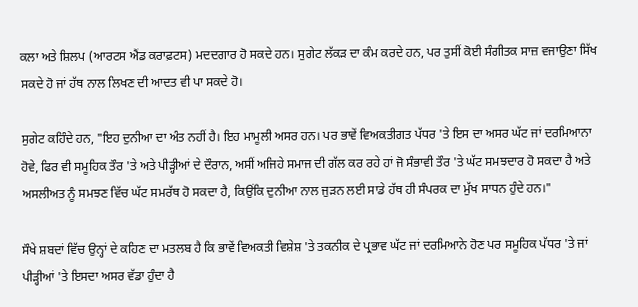ਕਲਾ ਅਤੇ ਸ਼ਿਲਪ (ਆਰਟਸ ਐਂਡ ਕਰਾਫ਼ਟਸ) ਮਦਦਗਾਰ ਹੋ ਸਕਦੇ ਹਨ। ਸੁਗੇਟ ਲੱਕੜ ਦਾ ਕੰਮ ਕਰਦੇ ਹਨ, ਪਰ ਤੁਸੀਂ ਕੋਈ ਸੰਗੀਤਕ ਸਾਜ਼ ਵਜਾਉਣਾ ਸਿੱਖ ਸਕਦੇ ਹੋ ਜਾਂ ਹੱਥ ਨਾਲ ਲਿਖਣ ਦੀ ਆਦਤ ਵੀ ਪਾ ਸਕਦੇ ਹੋ।

ਸੁਗੇਟ ਕਹਿੰਦੇ ਹਨ, "ਇਹ ਦੁਨੀਆ ਦਾ ਅੰਤ ਨਹੀਂ ਹੈ। ਇਹ ਮਾਮੂਲੀ ਅਸਰ ਹਨ। ਪਰ ਭਾਵੇਂ ਵਿਅਕਤੀਗਤ ਪੱਧਰ 'ਤੇ ਇਸ ਦਾ ਅਸਰ ਘੱਟ ਜਾਂ ਦਰਮਿਆਨਾ ਹੋਵੇ, ਫਿਰ ਵੀ ਸਮੂਹਿਕ ਤੌਰ 'ਤੇ ਅਤੇ ਪੀੜ੍ਹੀਆਂ ਦੇ ਦੌਰਾਨ, ਅਸੀਂ ਅਜਿਹੇ ਸਮਾਜ ਦੀ ਗੱਲ ਕਰ ਰਹੇ ਹਾਂ ਜੋ ਸੰਭਾਵੀ ਤੌਰ 'ਤੇ ਘੱਟ ਸਮਝਦਾਰ ਹੋ ਸਕਦਾ ਹੈ ਅਤੇ ਅਸਲੀਅਤ ਨੂੰ ਸਮਝਣ ਵਿੱਚ ਘੱਟ ਸਮਰੱਥ ਹੋ ਸਕਦਾ ਹੈ, ਕਿਉਂਕਿ ਦੁਨੀਆ ਨਾਲ ਜੁੜਨ ਲਈ ਸਾਡੇ ਹੱਥ ਹੀ ਸੰਪਰਕ ਦਾ ਮੁੱਖ ਸਾਧਨ ਹੁੰਦੇ ਹਨ।"

ਸੌਖੇ ਸ਼ਬਦਾਂ ਵਿੱਚ ਉਨ੍ਹਾਂ ਦੇ ਕਹਿਣ ਦਾ ਮਤਲਬ ਹੈ ਕਿ ਭਾਵੇਂ ਵਿਅਕਤੀ ਵਿਸ਼ੇਸ਼ 'ਤੇ ਤਕਨੀਕ ਦੇ ਪ੍ਰਭਾਵ ਘੱਟ ਜਾਂ ਦਰਮਿਆਨੇ ਹੋਣ ਪਰ ਸਮੂਹਿਕ ਪੱਧਰ 'ਤੇ ਜਾਂ ਪੀੜ੍ਹੀਆਂ 'ਤੇ ਇਸਦਾ ਅਸਰ ਵੱਡਾ ਹੁੰਦਾ ਹੈ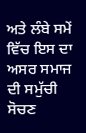ਅਤੇ ਲੰਬੇ ਸਮੇਂ ਵਿੱਚ ਇਸ ਦਾ ਅਸਰ ਸਮਾਜ ਦੀ ਸਮੁੱਚੀ ਸੋਚਣ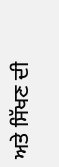ਅਤੇ ਸਿੱਖਣ ਦੀ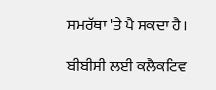ਸਮਰੱਥਾ 'ਤੇ ਪੈ ਸਕਦਾ ਹੈ।

ਬੀਬੀਸੀ ਲਈ ਕਲੈਕਟਿਵ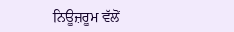ਨਿਊਜ਼ਰੂਮ ਵੱਲੋਂ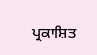ਪ੍ਰਕਾਸ਼ਿਤ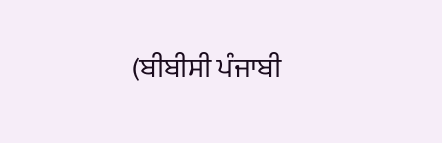(ਬੀਬੀਸੀ ਪੰਜਾਬੀ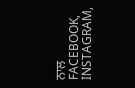ਨਾਲ FACEBOOK, INSTAGRAM,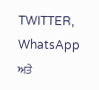TWITTER, WhatsApp ਅਤੇ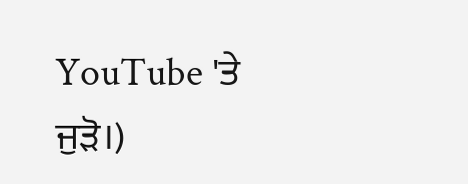YouTube 'ਤੇ ਜੁੜੋ।)